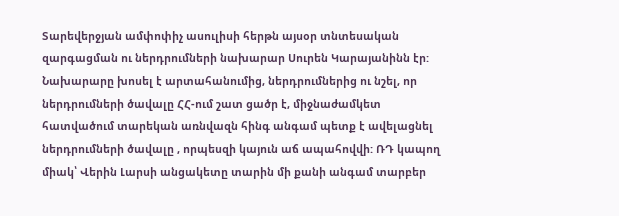Տարեվերջյան ամփոփիչ ասուլիսի հերթն այսօր տնտեսական զարգացման ու ներդրումների նախարար Սուրեն Կարայանինն էր: Նախարարը խոսել է արտահանումից, ներդրումներից ու նշել, որ ներդրումների ծավալը ՀՀ-ում շատ ցածր է, միջնաժամկետ հատվածում տարեկան առնվազն հինգ անգամ պետք է ավելացնել ներդրումների ծավալը , որպեսզի կայուն աճ ապահովվի: ՌԴ կապող միակ՝ Վերին Լարսի անցակետը տարին մի քանի անգամ տարբեր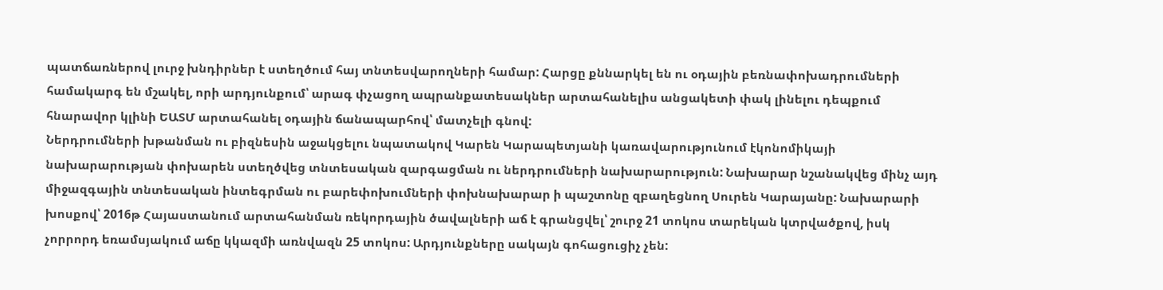պատճառներով լուրջ խնդիրներ է ստեղծում հայ տնտեսվարողների համար: Հարցը քննարկել են ու օդային բեռնափոխադրումների համակարգ են մշակել, որի արդյունքում՝ արագ փչացող ապրանքատեսակներ արտահանելիս անցակետի փակ լինելու դեպքում հնարավոր կլինի ԵԱՏՄ արտահանել օդային ճանապարհով՝ մատչելի գնով:
Ներդրումների խթանման ու բիզնեսին աջակցելու նպատակով Կարեն Կարապետյանի կառավարությունում էկոնոմիկայի նախարարության փոխարեն ստեղծվեց տնտեսական զարգացման ու ներդրումների նախարարություն: Նախարար նշանակվեց մինչ այդ միջազգային տնտեսական ինտեգրման ու բարեփոխումների փոխնախարար ի պաշտոնը զբաղեցնող Սուրեն Կարայանը: Նախարարի խոսքով՝ 2016թ Հայաստանում արտահանման ռեկորդային ծավալների աճ է գրանցվել՝ շուրջ 21 տոկոս տարեկան կտրվածքով, իսկ չորրորդ եռամսյակում աճը կկազմի առնվազն 25 տոկոս: Արդյունքները սակայն գոհացուցիչ չեն: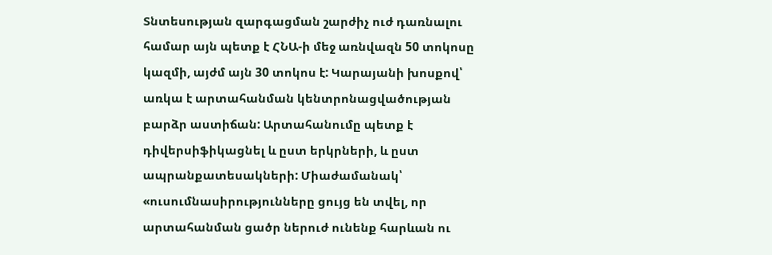Տնտեսության զարգացման շարժիչ ուժ դառնալու համար այն պետք է ՀՆԱ-ի մեջ առնվազն 50 տոկոսը կազմի, այժմ այն 30 տոկոս է: Կարայանի խոսքով՝ առկա է արտահանման կենտրոնացվածության բարձր աստիճան: Արտահանումը պետք է դիվերսիֆիկացնել և ըստ երկրների, և ըստ ապրանքատեսակների: Միաժամանակ՝ «ուսումնասիրությունները ցույց են տվել, որ արտահանման ցածր ներուժ ունենք հարևան ու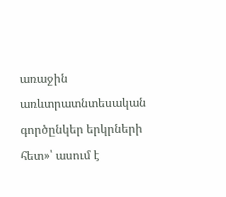առաջին առևտրատնտեսական գործընկեր երկրների հետ»՝ ասում է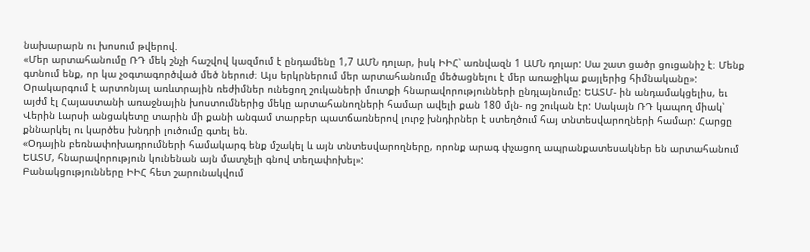նախարարն ու խոսում թվերով.
«Մեր արտահանումը ՌԴ մեկ շնչի հաշվով կազմում է ընդամենը 1,7 ԱՄՆ դոլար, իսկ ԻԻՀ՝ առնվազն 1 ԱՄՆ դոլար: Սա շատ ցածր ցուցանիշ է։ Մենք գտնում ենք, որ կա չօգտագործված մեծ ներուժ։ Այս երկրներում մեր արտահանումը մեծացնելու է մեր առաջիկա քայլերից հիմնականը»:
Օրակարգում է արտոնյալ առևտրային ռեժիմներ ունեցող շուկաների մուտքի հնարավորությունների ընդլայնումը: ԵԱՏՄ- ին անդամակցելիս, եւ այժմ էլ Հայաստանի առաջնային խոստումներից մեկը արտահանողների համար ավելի քան 180 մլն- ոց շուկան էր: Սակայն ՌԴ կապող միակ՝ Վերին Լարսի անցակետը տարին մի քանի անգամ տարբեր պատճառներով լուրջ խնդիրներ է ստեղծում հայ տնտեսվարողների համար: Հարցը քննարկել ու կարծես խնդրի լուծումը գտել են.
«Օդային բեռնափոխադրումների համակարգ ենք մշակել և այն տնտեսվարողները, որոնք արագ փչացող ապրանքատեսակներ են արտահանում ԵԱՏՄ, հնարավորություն կունենան այն մատչելի գնով տեղափոխել»:
Բանակցությունները ԻԻՀ հետ շարունակվում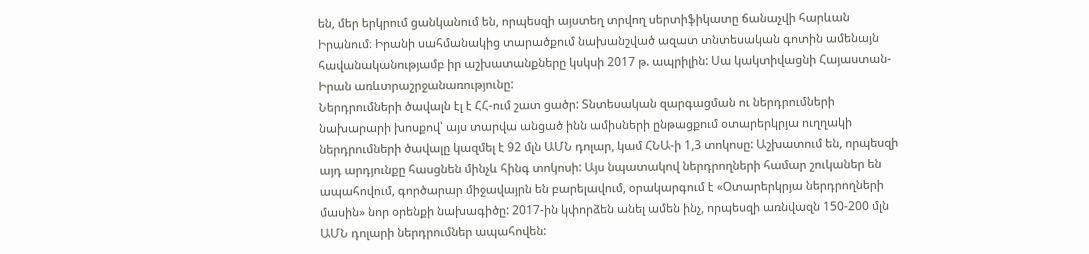են, մեր երկրում ցանկանում են, որպեսզի այստեղ տրվող սերտիֆիկատը ճանաչվի հարևան Իրանում։ Իրանի սահմանակից տարածքում նախանշված ազատ տնտեսական գոտին ամենայն հավանականությամբ իր աշխատանքները կսկսի 2017 թ. ապրիլին: Սա կակտիվացնի Հայաստան- Իրան առևտրաշրջանառությունը:
Ներդրումների ծավալն էլ է ՀՀ-ում շատ ցածր: Տնտեսական զարգացման ու ներդրումների նախարարի խոսքով՝ այս տարվա անցած ինն ամիսների ընթացքում օտարերկրյա ուղղակի ներդրումների ծավալը կազմել է 92 մլն ԱՄՆ դոլար, կամ ՀՆԱ-ի 1,3 տոկոսը: Աշխատում են, որպեսզի այդ արդյունքը հասցնեն մինչև հինգ տոկոսի: Այս նպատակով ներդրողների համար շուկաներ են ապահովում, գործարար միջավայրն են բարելավում, օրակարգում է «Օտարերկրյա ներդրողների մասին» նոր օրենքի նախագիծը: 2017-ին կփորձեն անել ամեն ինչ, որպեսզի առնվազն 150-200 մլն ԱՄՆ դոլարի ներդրումներ ապահովեն: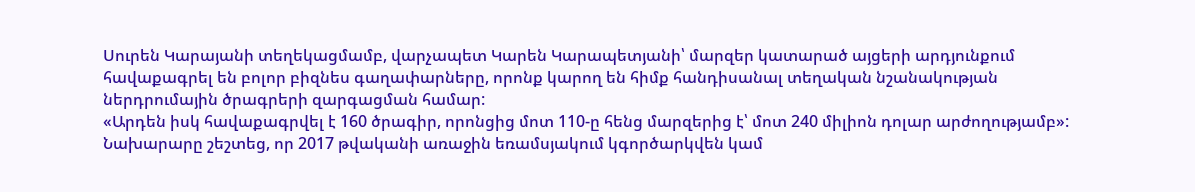Սուրեն Կարայանի տեղեկացմամբ, վարչապետ Կարեն Կարապետյանի՝ մարզեր կատարած այցերի արդյունքում հավաքագրել են բոլոր բիզնես գաղափարները, որոնք կարող են հիմք հանդիսանալ տեղական նշանակության ներդրումային ծրագրերի զարգացման համար:
«Արդեն իսկ հավաքագրվել է 160 ծրագիր, որոնցից մոտ 110-ը հենց մարզերից է՝ մոտ 240 միլիոն դոլար արժողությամբ»:
Նախարարը շեշտեց, որ 2017 թվականի առաջին եռամսյակում կգործարկվեն կամ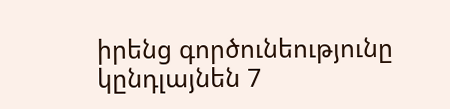իրենց գործունեությունը կընդլայնեն 7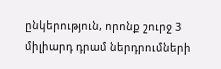ընկերություն, որոնք շուրջ 3 միլիարդ դրամ ներդրումների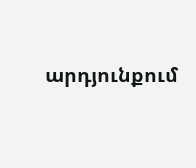արդյունքում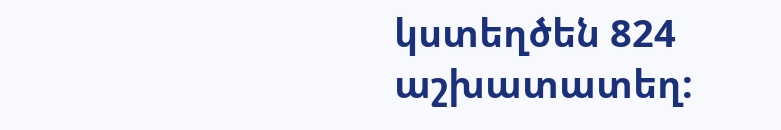կստեղծեն 824 աշխատատեղ: